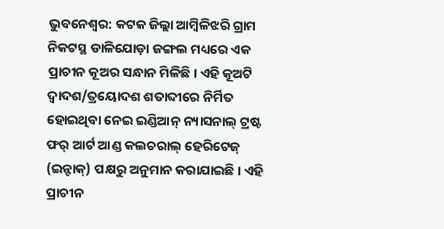ଭୁବନେଶ୍ୱର: କଟକ ଜିଲ୍ଲା ଆମ୍ବିଳିଝରି ଗ୍ରାମ ନିକଟସ୍ଥ ଡାଳିଯୋଡ଼ା ଜଙ୍ଗଲ ମଧ୍ୟରେ ଏକ ପ୍ରାଚୀନ କୂଅର ସନ୍ଧାନ ମିଳିଛି। ଏହି କୂଅଟି ଦ୍ବାଦଶ/ତ୍ରୟୋଦଶ ଶତାବ୍ଦୀରେ ନିର୍ମିତ ହୋଇଥିବା ନେଇ ଇଣ୍ଡିଆନ୍ ନ୍ୟାସନାଲ୍ ଟ୍ରଷ୍ଟ ଫର୍ ଆର୍ଟ ଆଣ୍ଡ କଲଚରାଲ୍ ହେରିଟେଜ୍ (ଇନ୍ଟାକ୍) ପକ୍ଷରୁ ଅନୁମାନ କରାଯାଇଛି। ଏହି ପ୍ରାଚୀନ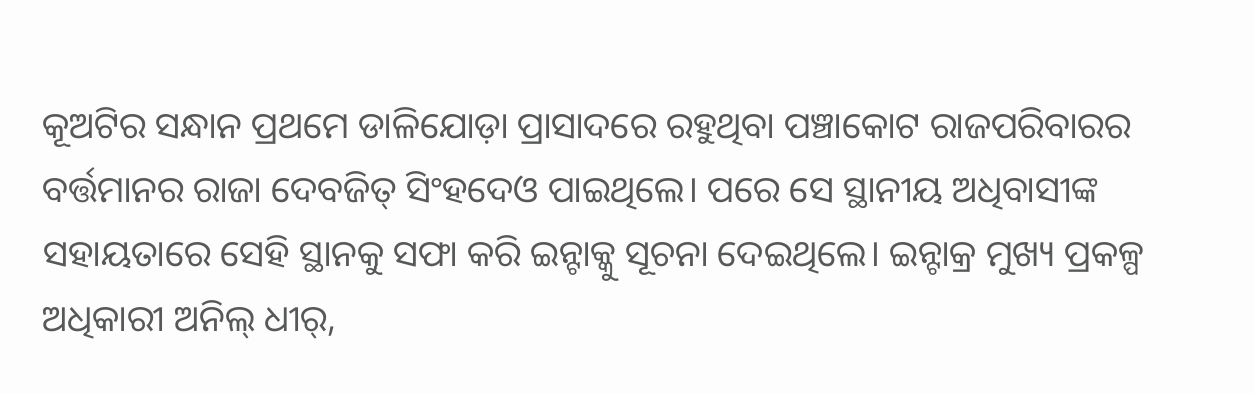କୂଅଟିର ସନ୍ଧାନ ପ୍ରଥମେ ଡାଳିଯୋଡ଼ା ପ୍ରାସାଦରେ ରହୁଥିବା ପଞ୍ଚାକୋଟ ରାଜପରିବାରର ବର୍ତ୍ତମାନର ରାଜା ଦେବଜିତ୍ ସିଂହଦେଓ ପାଇଥିଲେ। ପରେ ସେ ସ୍ଥାନୀୟ ଅଧିବାସୀଙ୍କ ସହାୟତାରେ ସେହି ସ୍ଥାନକୁ ସଫା କରି ଇନ୍ଟାକ୍କୁ ସୂଚନା ଦେଇଥିଲେ। ଇନ୍ଟାକ୍ର ମୁଖ୍ୟ ପ୍ରକଳ୍ପ ଅଧିକାରୀ ଅନିଲ୍ ଧୀର୍,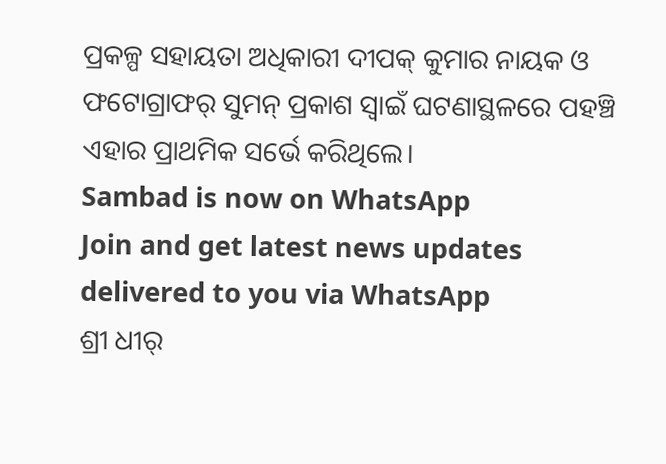ପ୍ରକଳ୍ପ ସହାୟତା ଅଧିକାରୀ ଦୀପକ୍ କୁମାର ନାୟକ ଓ ଫଟୋଗ୍ରାଫର୍ ସୁମନ୍ ପ୍ରକାଶ ସ୍ୱାଇଁ ଘଟଣାସ୍ଥଳରେ ପହଞ୍ଚି ଏହାର ପ୍ରାଥମିକ ସର୍ଭେ କରିଥିଲେ।
Sambad is now on WhatsApp
Join and get latest news updates delivered to you via WhatsApp
ଶ୍ରୀ ଧୀର୍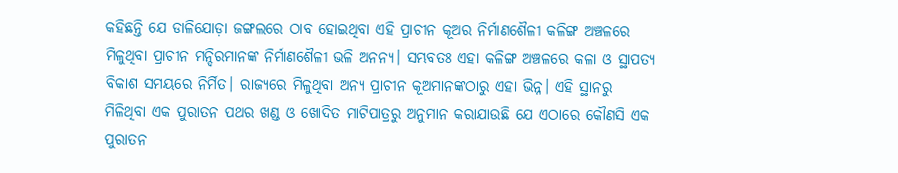କହିଛନ୍ତି ଯେ ଡାଳିଯୋଡ଼ା ଜଙ୍ଗଲରେ ଠାବ ହୋଇଥିବା ଏହି ପ୍ରାଚୀନ କୂଅର ନିର୍ମାଣଶୈଳୀ କଳିଙ୍ଗ ଅଞ୍ଚଳରେ ମିଳୁଥିବା ପ୍ରାଚୀନ ମନ୍ଦିରମାନଙ୍କ ନିର୍ମାଣଶୈଳୀ ଭଳି ଅନନ୍ୟ। ସମ୍ଭବତଃ ଏହା କଳିଙ୍ଗ ଅଞ୍ଚଳରେ କଳା ଓ ସ୍ଥାପତ୍ୟ ବିକାଶ ସମୟରେ ନିର୍ମିତ। ରାଜ୍ୟରେ ମିଳୁଥିବା ଅନ୍ୟ ପ୍ରାଚୀନ କୂଅମାନଙ୍କଠାରୁ ଏହା ଭିନ୍ନ। ଏହି ସ୍ଥାନରୁ ମିଳିଥିବା ଏକ ପୁରାତନ ପଥର ଖଣ୍ଡ ଓ ଖୋଦିତ ମାଟିପାତ୍ରରୁ ଅନୁମାନ କରାଯାଉଛି ଯେ ଏଠାରେ କୌଣସି ଏକ ପୁରାତନ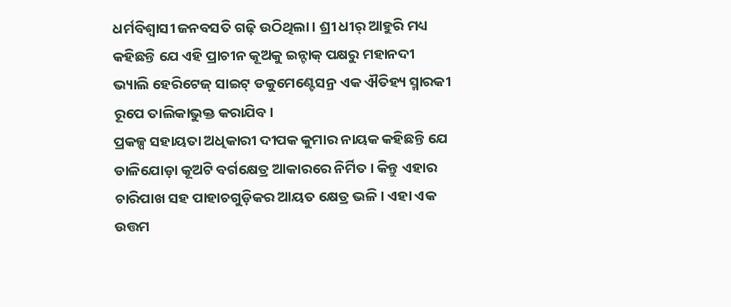ଧର୍ମବିଶ୍ବାସୀ ଜନବସତି ଗଢ଼ି ଉଠିଥିଲା। ଶ୍ରୀ ଧୀର୍ ଆହୁରି ମଧ୍ୟ କହିଛନ୍ତି ଯେ ଏହି ପ୍ରାଚୀନ କୂଅକୁ ଇନ୍ଟାକ୍ ପକ୍ଷରୁ ମହାନଦୀ ଭ୍ୟାଲି ହେରିଟେଜ୍ ସାଇଟ୍ ଡକୁମେଣ୍ଟେସନ୍ର ଏକ ଐତିହ୍ୟ ସ୍ମାରକୀ ରୂପେ ତାଲିକାଭୁକ୍ତ କରାଯିବ।
ପ୍ରକଳ୍ପ ସହାୟତା ଅଧିକାରୀ ଦୀପକ କୁମାର ନାୟକ କହିଛନ୍ତି ଯେ ଡାଳିଯୋଡ଼ା କୂଅଟି ବର୍ଗକ୍ଷେତ୍ର ଆକାରରେ ନିର୍ମିତ। କିନ୍ତୁ ଏହାର ଚାରିପାଖ ସହ ପାହାଚଗୁଡ଼ିକର ଆୟତ କ୍ଷେତ୍ର ଭଳି। ଏହା ଏକ ଉତ୍ତମ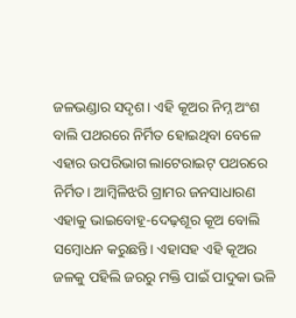ଜଳଭଣ୍ଡାର ସଦୃଶ। ଏହି କୂଅର ନିମ୍ନ ଅଂଶ ବାଲି ପଥରରେ ନିର୍ମିତ ହୋଇଥିବା ବେଳେ ଏହାର ଉପରିଭାଗ ଲାଟେରାଇଟ୍ ପଥରରେ ନିର୍ମିତ। ଆମ୍ବିଳିଝରି ଗ୍ରାମର ଜନସାଧାରଣ ଏହାକୁ ଭାଇବୋହୂ-ଦେଢ଼ଶୂର କୂଅ ବୋଲି ସମ୍ବୋଧନ କରୁଛନ୍ତି। ଏହାସହ ଏହି କୂଅର ଜଳକୁ ପହିଲି ଜରରୁ ମକ୍ତି ପାଇଁ ପାଦୁକା ଭଳି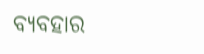ବ୍ୟବହାର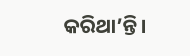କରିଥା’ନ୍ତି।